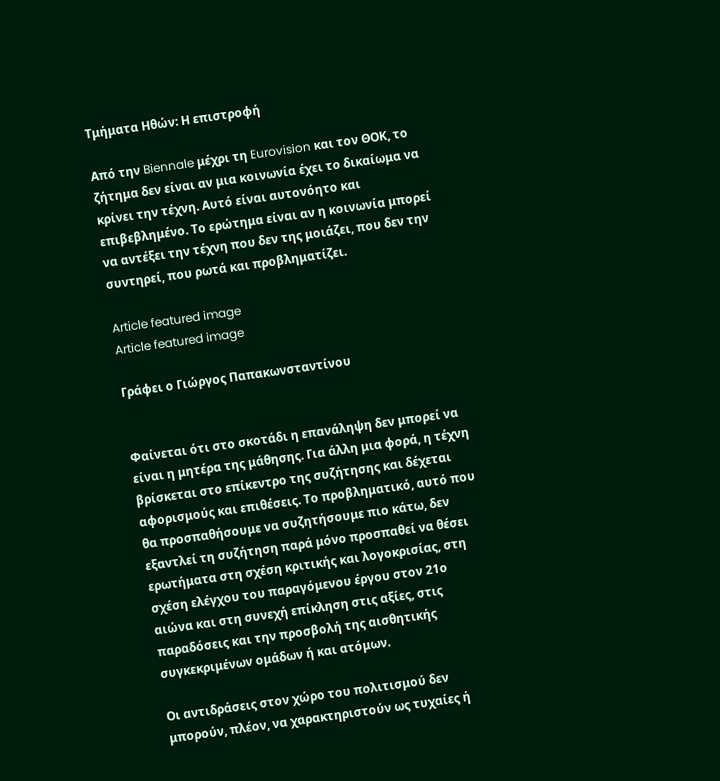Τμήματα Ηθών: Η επιστροφή

Από την Biennale μέχρι τη Eurovision και τον ΘΟΚ, το ζήτημα δεν είναι αν μια κοινωνία έχει το δικαίωμα να κρίνει την τέχνη. Αυτό είναι αυτονόητο και επιβεβλημένο. Το ερώτημα είναι αν η κοινωνία μπορεί να αντέξει την τέχνη που δεν της μοιάζει, που δεν την συντηρεί, που ρωτά και προβληματίζει.

Article featured image
Article featured image

Γράφει ο Γιώργος Παπακωνσταντίνου


Φαίνεται ότι στο σκοτάδι η επανάληψη δεν μπορεί να είναι η μητέρα της μάθησης. Για άλλη μια φορά, η τέχνη βρίσκεται στο επίκεντρο της συζήτησης και δέχεται αφορισμούς και επιθέσεις. Το προβληματικό, αυτό που θα προσπαθήσουμε να συζητήσουμε πιο κάτω, δεν εξαντλεί τη συζήτηση παρά μόνο προσπαθεί να θέσει ερωτήματα στη σχέση κριτικής και λογοκρισίας, στη σχέση ελέγχου του παραγόμενου έργου στον 21ο αιώνα και στη συνεχή επίκληση στις αξίες, στις παραδόσεις και την προσβολή της αισθητικής συγκεκριμένων ομάδων ή και ατόμων.

Οι αντιδράσεις στον χώρο του πολιτισμού δεν μπορούν, πλέον, να χαρακτηριστούν ως τυχαίες ή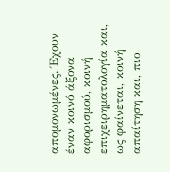απομονωμένες. Έχουν έναν κοινό άξονα αφορισμού, κοινή επιχειρηματολογία και, ως φαίνεται, κοινή απαίτηση και, πιο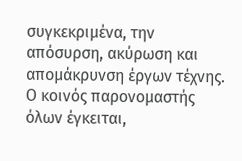συγκεκριμένα, την απόσυρση, ακύρωση και απομάκρυνση έργων τέχνης. Ο κοινός παρονομαστής όλων έγκειται,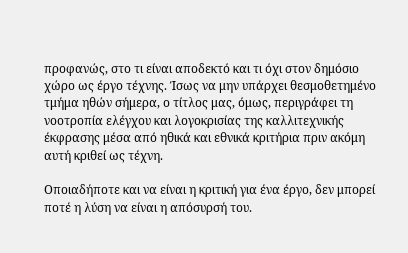προφανώς, στο τι είναι αποδεκτό και τι όχι στον δημόσιο χώρο ως έργο τέχνης. Ίσως να μην υπάρχει θεσμοθετημένο τμήμα ηθών σήμερα, ο τίτλος μας, όμως, περιγράφει τη νοοτροπία ελέγχου και λογοκρισίας της καλλιτεχνικής έκφρασης μέσα από ηθικά και εθνικά κριτήρια πριν ακόμη αυτή κριθεί ως τέχνη.

Οποιαδήποτε και να είναι η κριτική για ένα έργο, δεν μπορεί ποτέ η λύση να είναι η απόσυρσή του.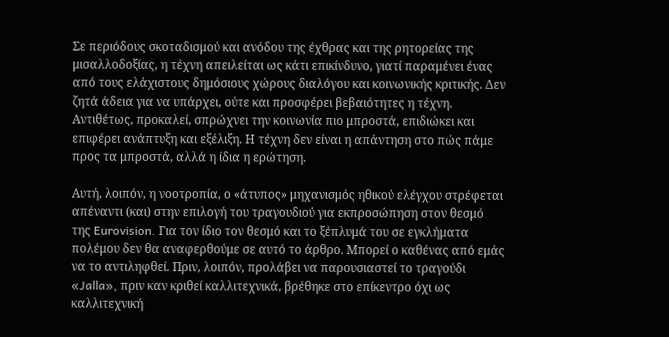Σε περιόδους σκοταδισμού και ανόδου της έχθρας και της ρητορείας της μισαλλοδοξίας, η τέχνη απειλείται ως κάτι επικίνδυνο, γιατί παραμένει ένας από τους ελάχιστους δημόσιους χώρους διαλόγου και κοινωνικής κριτικής. Δεν ζητά άδεια για να υπάρχει, ούτε και προσφέρει βεβαιότητες η τέχνη. Αντιθέτως, προκαλεί, σπρώχνει την κοινωνία πιο μπροστά, επιδιώκει και επιφέρει ανάπτυξη και εξέλιξη. Η τέχνη δεν είναι η απάντηση στο πώς πάμε προς τα μπροστά, αλλά η ίδια η ερώτηση.

Αυτή, λοιπόν, η νοοτροπία, ο «άτυπος» μηχανισμός ηθικού ελέγχου στρέφεται απέναντι (και) στην επιλογή του τραγουδιού για εκπροσώπηση στον θεσμό της Eurovision. Για τον ίδιο τον θεσμό και το ξέπλυμά του σε εγκλήματα πολέμου δεν θα αναφερθούμε σε αυτό το άρθρο. Μπορεί ο καθένας από εμάς να το αντιληφθεί. Πριν, λοιπόν, προλάβει να παρουσιαστεί το τραγούδι «Jalla», πριν καν κριθεί καλλιτεχνικά, βρέθηκε στο επίκεντρο όχι ως καλλιτεχνική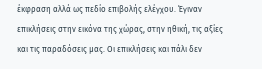έκφραση αλλά ως πεδίο επιβολής ελέγχου. Έγιναν επικλήσεις στην εικόνα της χώρας, στην ηθική, τις αξίες και τις παραδόσεις μας. Οι επικλήσεις και πάλι δεν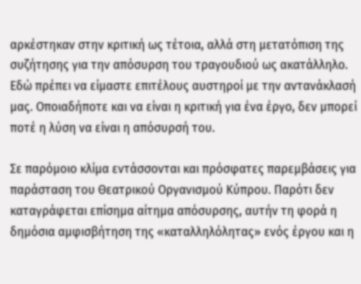αρκέστηκαν στην κριτική ως τέτοια, αλλά στη μετατόπιση της συζήτησης για την απόσυρση του τραγουδιού ως ακατάλληλο. Εδώ πρέπει να είμαστε επιτέλους αυστηροί με την αντανάκλασή μας. Οποιαδήποτε και να είναι η κριτική για ένα έργο, δεν μπορεί ποτέ η λύση να είναι η απόσυρσή του.

Σε παρόμοιο κλίμα εντάσσονται και πρόσφατες παρεμβάσεις για παράσταση του Θεατρικού Οργανισμού Κύπρου. Παρότι δεν καταγράφεται επίσημα αίτημα απόσυρσης, αυτήν τη φορά η δημόσια αμφισβήτηση της «καταλληλόλητας» ενός έργου και η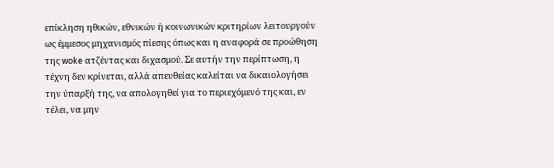επίκληση ηθικών, εθνικών ή κοινωνικών κριτηρίων λειτουργούν ως έμμεσος μηχανισμός πίεσης όπως και η αναφορά σε προώθηση της woke ατζέντας και διχασμού. Σε αυτήν την περίπτωση, η τέχνη δεν κρίνεται, αλλά απευθείας καλείται να δικαιολογήσει την ύπαρξή της, να απολογηθεί για το περιεχόμενό της και, εν τέλει, να μην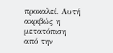προκαλεί. Αυτή ακριβώς η μετατόπιση από την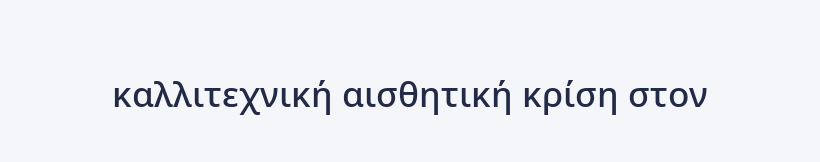καλλιτεχνική αισθητική κρίση στον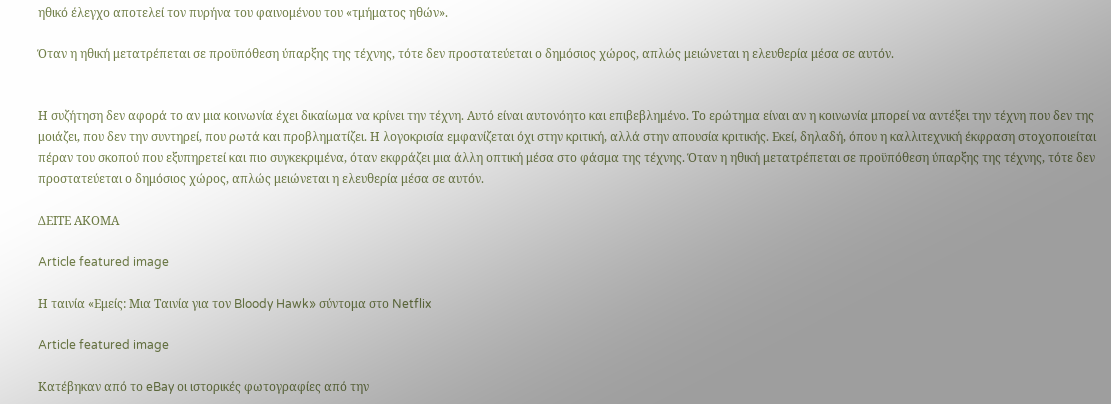ηθικό έλεγχο αποτελεί τον πυρήνα του φαινομένου του «τμήματος ηθών».

Όταν η ηθική μετατρέπεται σε προϋπόθεση ύπαρξης της τέχνης, τότε δεν προστατεύεται ο δημόσιος χώρος, απλώς μειώνεται η ελευθερία μέσα σε αυτόν.


Η συζήτηση δεν αφορά το αν μια κοινωνία έχει δικαίωμα να κρίνει την τέχνη. Αυτό είναι αυτονόητο και επιβεβλημένο. Το ερώτημα είναι αν η κοινωνία μπορεί να αντέξει την τέχνη που δεν της μοιάζει, που δεν την συντηρεί, που ρωτά και προβληματίζει. Η λογοκρισία εμφανίζεται όχι στην κριτική, αλλά στην απουσία κριτικής. Εκεί, δηλαδή, όπου η καλλιτεχνική έκφραση στοχοποιείται πέραν του σκοπού που εξυπηρετεί και πιο συγκεκριμένα, όταν εκφράζει μια άλλη οπτική μέσα στο φάσμα της τέχνης. Όταν η ηθική μετατρέπεται σε προϋπόθεση ύπαρξης της τέχνης, τότε δεν προστατεύεται ο δημόσιος χώρος, απλώς μειώνεται η ελευθερία μέσα σε αυτόν.

ΔΕΙΤΕ ΑΚΟΜΑ

Article featured image

Η ταινία «Εμείς: Μια Ταινία για τον Bloody Hawk» σύντομα στο Netflix

Article featured image

Κατέβηκαν από το eBay οι ιστορικές φωτογραφίες από την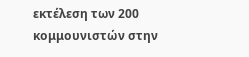εκτέλεση των 200 κομμουνιστών στην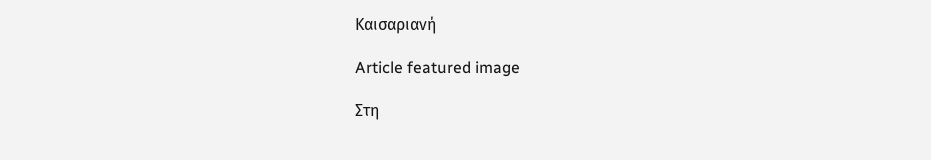Καισαριανή

Article featured image

Στη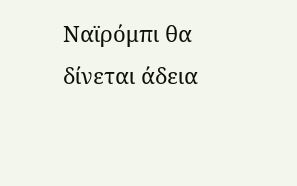Ναϊρόμπι θα δίνεται άδεια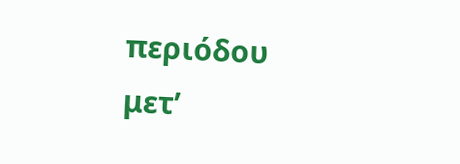περιόδου μετ’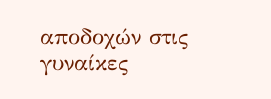αποδοχών στις γυναίκες